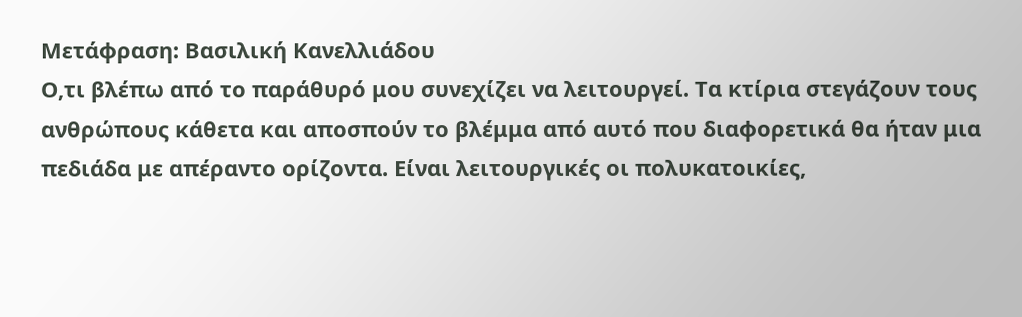Μετάφραση: Βασιλική Κανελλιάδου
Ο,τι βλέπω από το παράθυρό μου συνεχίζει να λειτουργεί. Τα κτίρια στεγάζουν τους ανθρώπους κάθετα και αποσπούν το βλέμμα από αυτό που διαφορετικά θα ήταν μια πεδιάδα με απέραντο ορίζοντα. Είναι λειτουργικές οι πολυκατοικίες,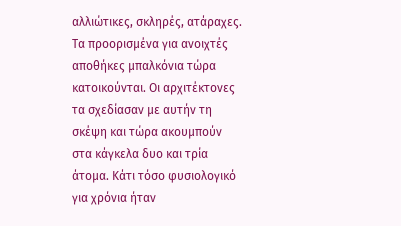αλλιώτικες, σκληρές, ατάραχες. Τα προορισμένα για ανοιχτές αποθήκες μπαλκόνια τώρα κατοικούνται. Οι αρχιτέκτονες τα σχεδίασαν με αυτήν τη σκέψη και τώρα ακουμπούν στα κάγκελα δυο και τρία άτομα. Κάτι τόσο φυσιολογικό για χρόνια ήταν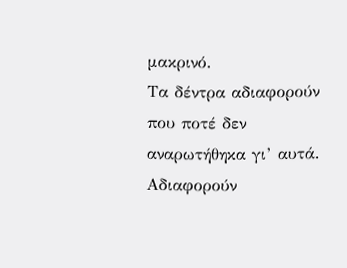μακρινό.
Τα δέντρα αδιαφορούν που ποτέ δεν αναρωτήθηκα γι’ αυτά. Αδιαφορούν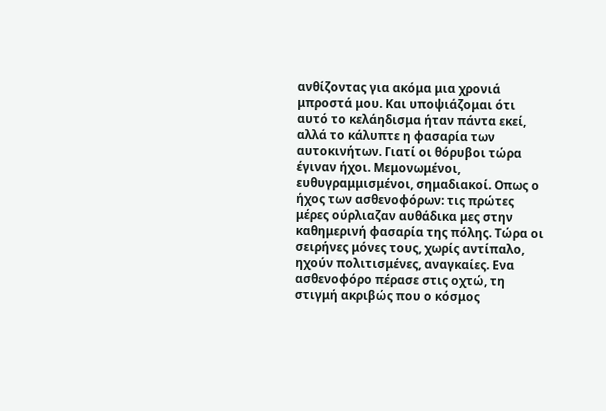ανθίζοντας για ακόμα μια χρονιά μπροστά μου. Και υποψιάζομαι ότι αυτό το κελάηδισμα ήταν πάντα εκεί, αλλά το κάλυπτε η φασαρία των αυτοκινήτων. Γιατί οι θόρυβοι τώρα έγιναν ήχοι. Μεμονωμένοι, ευθυγραμμισμένοι, σημαδιακοί. Οπως ο ήχος των ασθενοφόρων: τις πρώτες μέρες ούρλιαζαν αυθάδικα μες στην καθημερινή φασαρία της πόλης. Τώρα οι σειρήνες μόνες τους, χωρίς αντίπαλο, ηχούν πολιτισμένες, αναγκαίες. Ενα ασθενοφόρο πέρασε στις οχτώ, τη στιγμή ακριβώς που ο κόσμος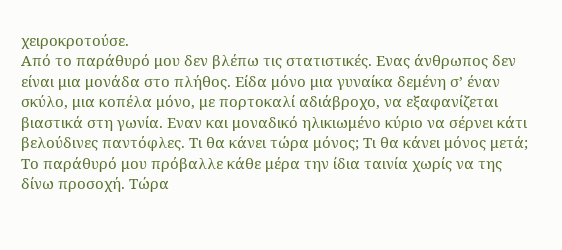χειροκροτούσε.
Από το παράθυρό μου δεν βλέπω τις στατιστικές. Ενας άνθρωπος δεν είναι μια μονάδα στο πλήθος. Είδα μόνο μια γυναίκα δεμένη σ’ έναν σκύλο, μια κοπέλα μόνο, με πορτοκαλί αδιάβροχο, να εξαφανίζεται βιαστικά στη γωνία. Εναν και μοναδικό ηλικιωμένο κύριο να σέρνει κάτι βελούδινες παντόφλες. Τι θα κάνει τώρα μόνος; Τι θα κάνει μόνος μετά;
Το παράθυρό μου πρόβαλλε κάθε μέρα την ίδια ταινία χωρίς να της δίνω προσοχή. Τώρα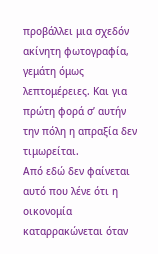προβάλλει μια σχεδόν ακίνητη φωτογραφία, γεμάτη όμως λεπτομέρειες. Και για πρώτη φορά σ’ αυτήν την πόλη η απραξία δεν τιμωρείται.
Από εδώ δεν φαίνεται αυτό που λένε ότι η οικονομία καταρρακώνεται όταν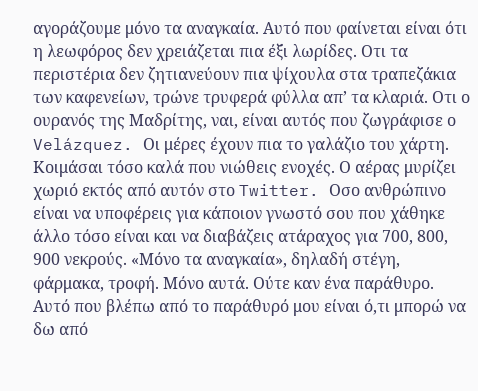αγοράζουμε μόνο τα αναγκαία. Αυτό που φαίνεται είναι ότι η λεωφόρος δεν χρειάζεται πια έξι λωρίδες. Οτι τα περιστέρια δεν ζητιανεύουν πια ψίχουλα στα τραπεζάκια των καφενείων, τρώνε τρυφερά φύλλα απ’ τα κλαριά. Οτι ο ουρανός της Μαδρίτης, ναι, είναι αυτός που ζωγράφισε ο Velázquez. Οι μέρες έχουν πια το γαλάζιο του χάρτη. Κοιμάσαι τόσο καλά που νιώθεις ενοχές. Ο αέρας μυρίζει χωριό εκτός από αυτόν στο Twitter. Οσο ανθρώπινο είναι να υποφέρεις για κάποιον γνωστό σου που χάθηκε άλλο τόσο είναι και να διαβάζεις ατάραχος για 700, 800, 900 νεκρούς. «Μόνο τα αναγκαία», δηλαδή στέγη, φάρμακα, τροφή. Μόνο αυτά. Ούτε καν ένα παράθυρο.
Αυτό που βλέπω από το παράθυρό μου είναι ό,τι μπορώ να δω από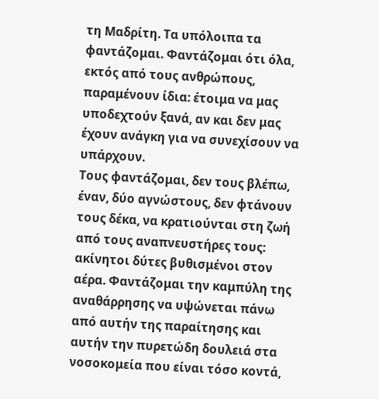τη Μαδρίτη. Τα υπόλοιπα τα φαντάζομαι. Φαντάζομαι ότι όλα, εκτός από τους ανθρώπους, παραμένουν ίδια: έτοιμα να μας υποδεχτούν ξανά, αν και δεν μας έχουν ανάγκη για να συνεχίσουν να υπάρχουν.
Τους φαντάζομαι, δεν τους βλέπω, έναν, δύο αγνώστους, δεν φτάνουν τους δέκα, να κρατιούνται στη ζωή από τους αναπνευστήρες τους: ακίνητοι δύτες βυθισμένοι στον αέρα. Φαντάζομαι την καμπύλη της αναθάρρησης να υψώνεται πάνω από αυτήν της παραίτησης και αυτήν την πυρετώδη δουλειά στα νοσοκομεία που είναι τόσο κοντά,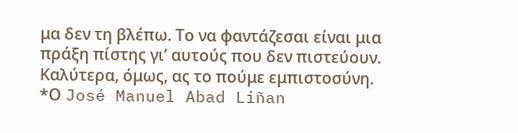μα δεν τη βλέπω. Το να φαντάζεσαι είναι μια πράξη πίστης γι’ αυτούς που δεν πιστεύουν. Kαλύτερα, όμως, ας το πούμε εμπιστοσύνη.
*Ο José Manuel Abad Liñan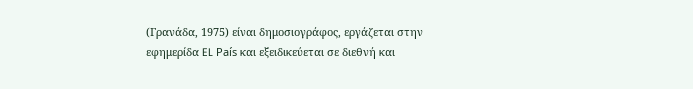(Γρανάδα, 1975) είναι δημοσιογράφος, εργάζεται στην εφημερίδα EL País και εξειδικεύεται σε διεθνή και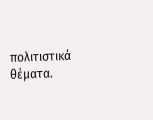πολιτιστικά θέματα.